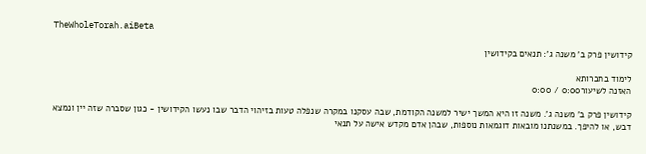TheWholeTorah.aiBeta

קידושין פרק ב' משנה ג': תנאים בקידושין

לימוד בחברותא
האזנה לשיעור0:00 / 0:00

קידושין פרק ב' משנה ג'. משנה זו היא המשך ישיר למשנה הקודמת, שבה עסקנו במקרה שנפלה טעות בזיהוי הדבר שבו נעשו הקידושין - כגון שסברה שזה יין ונמצא דבש, או להיפך. במשנתנו מובאות דוגמאות נוספות, שבהן אדם מקדש אישה על תנאי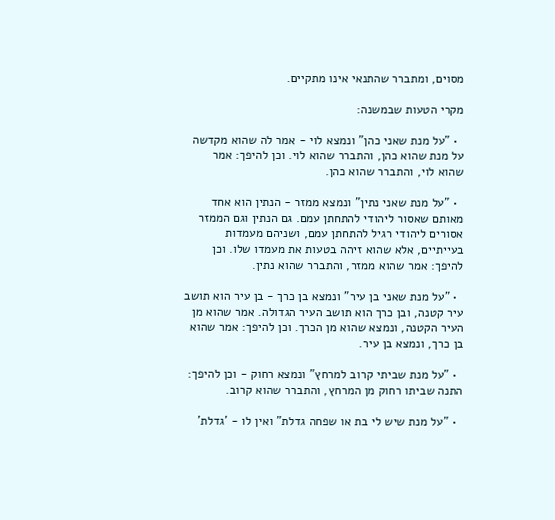מסוים, ומתברר שהתנאי אינו מתקיים.

מקרי הטעות שבמשנה:

  • "על מנת שאני כהן" ונמצא לוי - אמר לה שהוא מקדשה על מנת שהוא כהן, והתברר שהוא לוי. וכן להיפך: אמר שהוא לוי, והתברר שהוא כהן.

  • "על מנת שאני נתין" ונמצא ממזר - הנתין הוא אחד מאותם שאסור ליהודי להתחתן עמם. גם הנתין וגם הממזר אסורים ליהודי רגיל להתחתן עמם, ושניהם מעמדות בעייתיים, אלא שהוא זיהה בטעות את מעמדו שלו. וכן להיפך: אמר שהוא ממזר, והתברר שהוא נתין.

  • "על מנת שאני בן עיר" ונמצא בן כרך - בן עיר הוא תושב עיר קטנה, ובן כרך הוא תושב העיר הגדולה. אמר שהוא מן העיר הקטנה, ונמצא שהוא מן הכרך. וכן להיפך: אמר שהוא בן כרך, ונמצא בן עיר.

  • "על מנת שביתי קרוב למרחץ" ונמצא רחוק - וכן להיפך: התנה שביתו רחוק מן המרחץ, והתברר שהוא קרוב.

  • "על מנת שיש לי בת או שפחה גדלת" ואין לו - 'גדלת'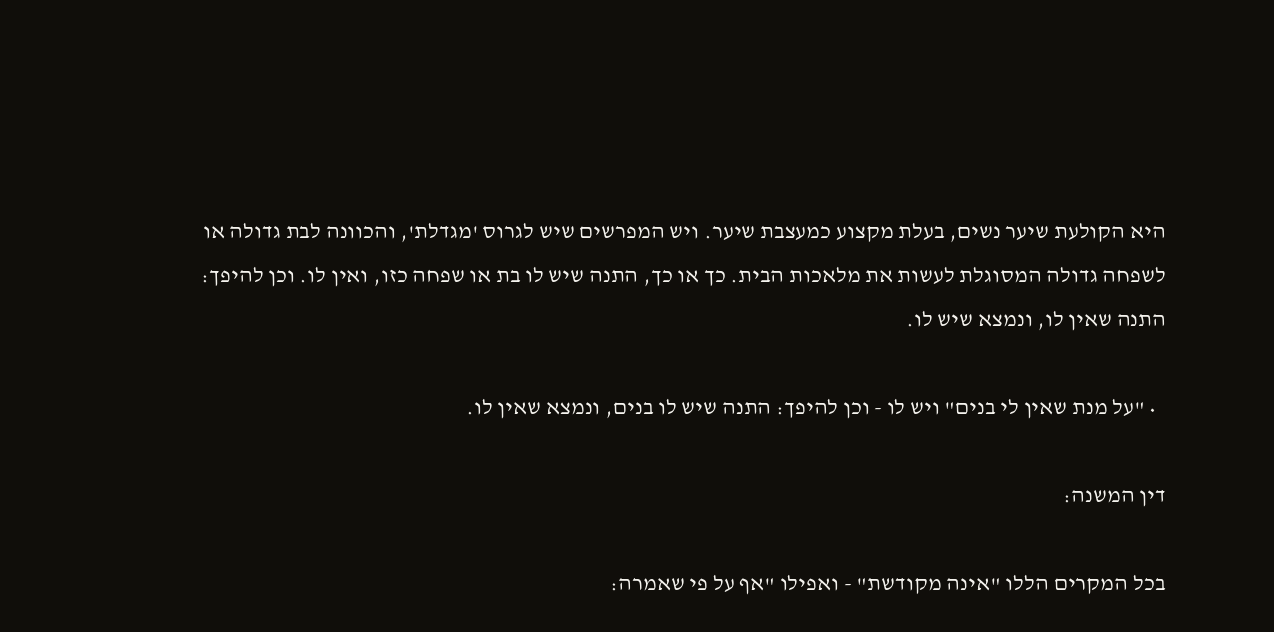היא הקולעת שיער נשים, בעלת מקצוע כמעצבת שיער. ויש המפרשים שיש לגרוס 'מגדלת', והכוונה לבת גדולה או לשפחה גדולה המסוגלת לעשות את מלאכות הבית. כך או כך, התנה שיש לו בת או שפחה כזו, ואין לו. וכן להיפך: התנה שאין לו, ונמצא שיש לו.

  • "על מנת שאין לי בנים" ויש לו - וכן להיפך: התנה שיש לו בנים, ונמצא שאין לו.

דין המשנה:

בכל המקרים הללו "אינה מקודשת" - ואפילו "אף על פי שאמרה: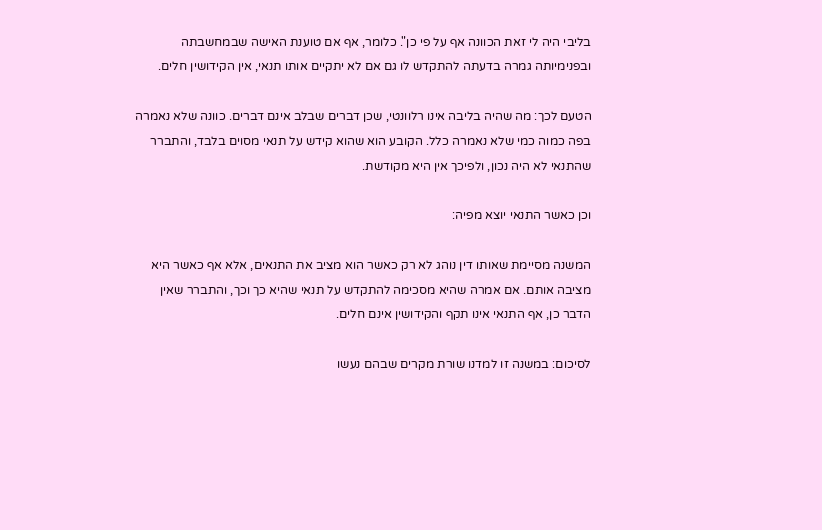בליבי היה לי זאת הכוונה אף על פי כן". כלומר, אף אם טוענת האישה שבמחשבתה ובפנימיותה גמרה בדעתה להתקדש לו גם אם לא יתקיים אותו תנאי, אין הקידושין חלים.

הטעם לכך: מה שהיה בליבה אינו רלוונטי, שכן דברים שבלב אינם דברים. כוונה שלא נאמרה בפה כמוה כמי שלא נאמרה כלל. הקובע הוא שהוא קידש על תנאי מסוים בלבד, והתברר שהתנאי לא היה נכון, ולפיכך אין היא מקודשת.

וכן כאשר התנאי יוצא מפיה:

המשנה מסיימת שאותו דין נוהג לא רק כאשר הוא מציב את התנאים, אלא אף כאשר היא מציבה אותם. אם אמרה שהיא מסכימה להתקדש על תנאי שהיא כך וכך, והתברר שאין הדבר כן, אף התנאי אינו תקף והקידושין אינם חלים.

לסיכום: במשנה זו למדנו שורת מקרים שבהם נעשו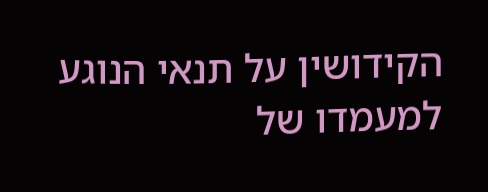הקידושין על תנאי הנוגע למעמדו של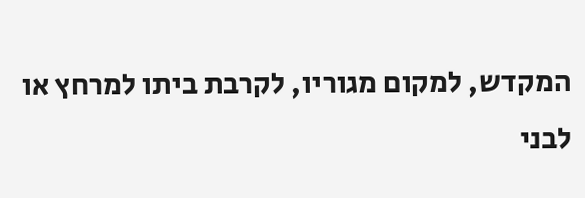המקדש, למקום מגוריו, לקרבת ביתו למרחץ או לבני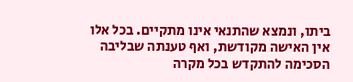ביתו, ונמצא שהתנאי אינו מתקיים. בכל אלו אין האישה מקודשת, ואף טענתה שבליבה הסכימה להתקדש בכל מקרה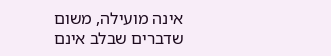אינה מועילה, משום שדברים שבלב אינם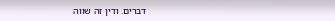דברים. ודין זה שווה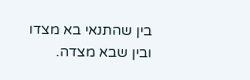בין שהתנאי בא מצדו ובין שבא מצדה.